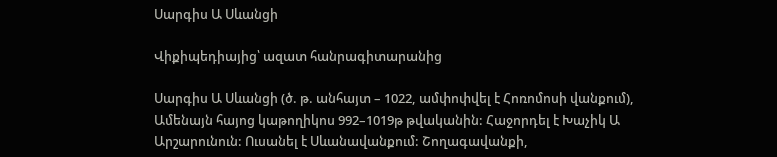Սարգիս Ա Սևանցի

Վիքիպեդիայից՝ ազատ հանրագիտարանից

Սարգիս Ա Սևանցի (ծ. թ. անհայտ – 1022, ամփոփվել է Հոռոմոսի վանքում), Ամենայն հայոց կաթողիկոս 992–1019թ թվականին: Հաջորդել է Խաչիկ Ա Արշարունուն: Ուսանել է Սևանավանքում: Շողագավանքի,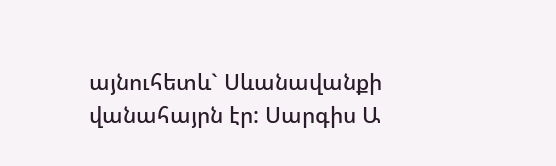այնուհետև` Սևանավանքի վանահայրն էր: Սարգիս Ա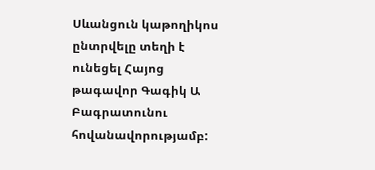Սևանցուն կաթողիկոս ընտրվելը տեղի է ունեցել Հայոց թագավոր Գագիկ Ա Բագրատունու հովանավորությամբ: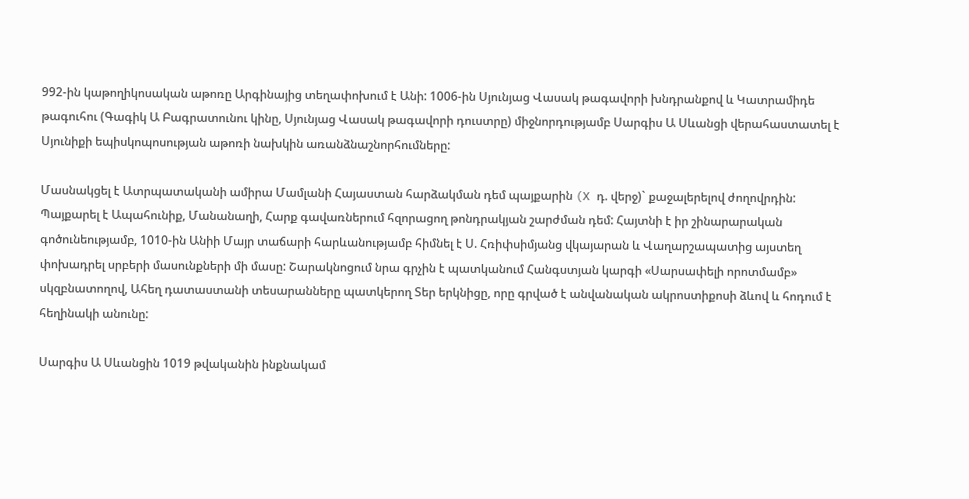992-ին կաթողիկոսական աթոռը Արգինայից տեղափոխում է Անի: 1006-ին Սյունյաց Վասակ թագավորի խնդրանքով և Կատրամիդե թագուհու (Գագիկ Ա Բագրատունու կինը, Սյունյաց Վասակ թագավորի դուստրը) միջնորդությամբ Սարգիս Ա Սևանցի վերահաստատել է Սյունիքի եպիսկոպոսության աթոռի նախկին առանձնաշնորհումները:

Մասնակցել է Ատրպատականի ամիրա Մամլանի Հայաստան հարձակման դեմ պայքարին (X դ. վերջ)` քաջալերելով ժողովրդին: Պայքարել է Ապահունիք, Մանանաղի, Հարք գավառներում հզորացող թոնդրակյան շարժման դեմ: Հայտնի է իր շինարարական գոծունեությամբ, 1010-ին Անիի Մայր տաճարի հարևանությամբ հիմնել է Ս. Հռիփսիմյանց վկայարան և Վաղարշապատից այստեղ փոխադրել սրբերի մասունքների մի մասը: Շարակնոցում նրա գրչին է պատկանում Հանգստյան կարգի «Սարսափելի որոտմամբ» սկզբնատողով, Ահեղ դատաստանի տեսարանները պատկերող Տեր երկնիցը, որը գրված է անվանական ակրոստիքոսի ձևով և հոդում է հեղինակի անունը:

Սարգիս Ա Սևանցին 1019 թվականին ինքնակամ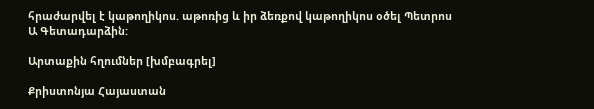հրաժարվել է կաթողիկոս. աթոռից և իր ձեռքով կաթողիկոս օծել Պետրոս Ա Գետադարձին:

Արտաքին հղումներ [խմբագրել]

Քրիստոնյա Հայաստան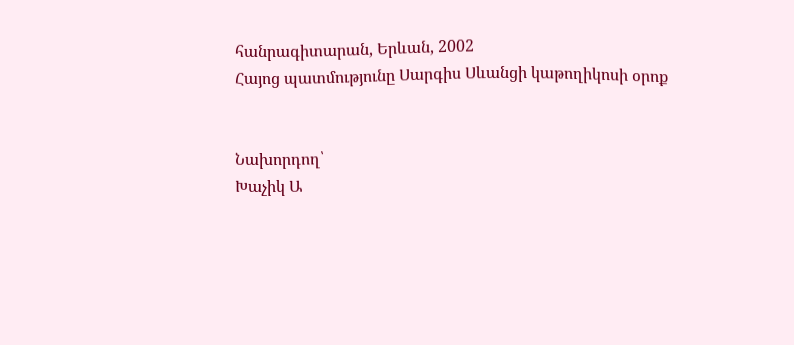հանրագիտարան, Երևան, 2002
Հայոց պատմությունը Սարգիս Սևանցի կաթողիկոսի օրոք


Նախորդող՝
Խաչիկ Ա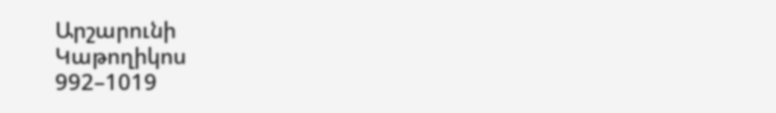Արշարունի
Կաթողիկոս
992–1019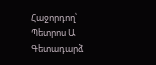Հաջորդող՝
Պետրոս Ա Գետադարձ